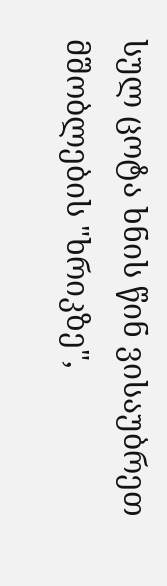სულ ცოტა ხნის წინ ვისაუბრეთ მშობლების "ხრიკზე",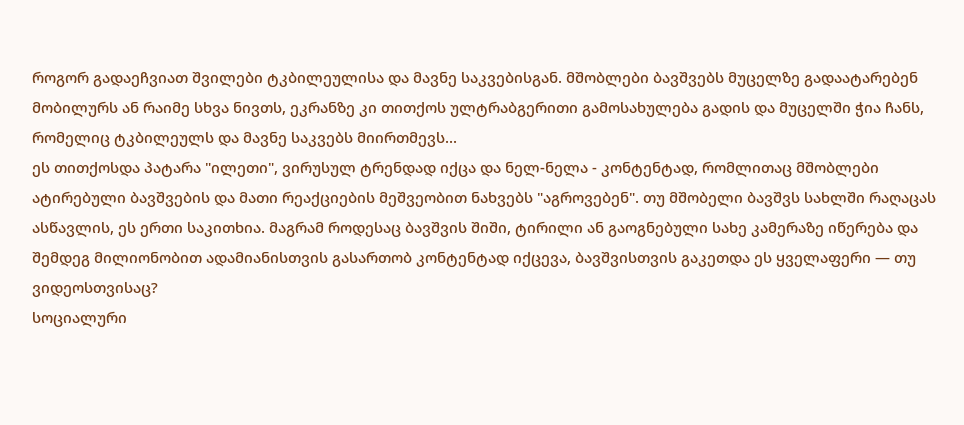როგორ გადაეჩვიათ შვილები ტკბილეულისა და მავნე საკვებისგან. მშობლები ბავშვებს მუცელზე გადაატარებენ მობილურს ან რაიმე სხვა ნივთს, ეკრანზე კი თითქოს ულტრაბგერითი გამოსახულება გადის და მუცელში ჭია ჩანს, რომელიც ტკბილეულს და მავნე საკვებს მიირთმევს...
ეს თითქოსდა პატარა "ილეთი", ვირუსულ ტრენდად იქცა და ნელ-ნელა - კონტენტად, რომლითაც მშობლები ატირებული ბავშვების და მათი რეაქციების მეშვეობით ნახვებს "აგროვებენ". თუ მშობელი ბავშვს სახლში რაღაცას ასწავლის, ეს ერთი საკითხია. მაგრამ როდესაც ბავშვის შიში, ტირილი ან გაოგნებული სახე კამერაზე იწერება და შემდეგ მილიონობით ადამიანისთვის გასართობ კონტენტად იქცევა, ბავშვისთვის გაკეთდა ეს ყველაფერი — თუ ვიდეოსთვისაც?
სოციალური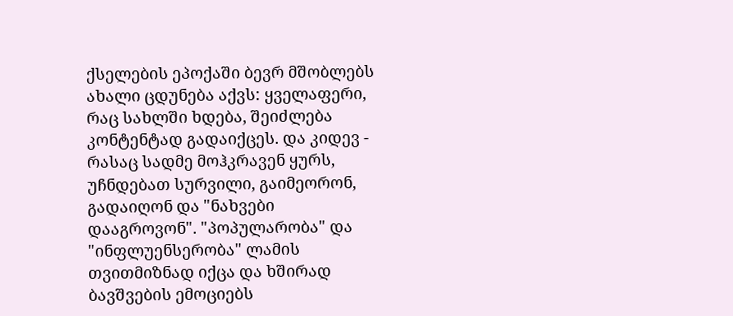ქსელების ეპოქაში ბევრ მშობლებს ახალი ცდუნება აქვს: ყველაფერი, რაც სახლში ხდება, შეიძლება კონტენტად გადაიქცეს. და კიდევ - რასაც სადმე მოჰკრავენ ყურს, უჩნდებათ სურვილი, გაიმეორონ, გადაიღონ და "ნახვები დააგროვონ". "პოპულარობა" და "ინფლუენსერობა" ლამის თვითმიზნად იქცა და ხშირად ბავშვების ემოციებს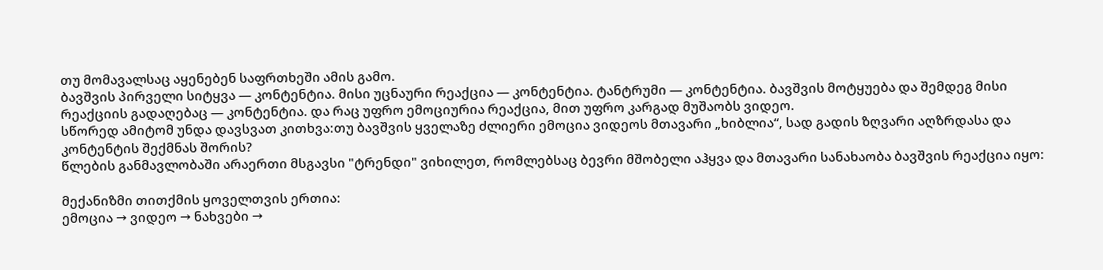თუ მომავალსაც აყენებენ საფრთხეში ამის გამო.
ბავშვის პირველი სიტყვა — კონტენტია. მისი უცნაური რეაქცია — კონტენტია. ტანტრუმი — კონტენტია. ბავშვის მოტყუება და შემდეგ მისი რეაქციის გადაღებაც — კონტენტია. და რაც უფრო ემოციურია რეაქცია, მით უფრო კარგად მუშაობს ვიდეო.
სწორედ ამიტომ უნდა დავსვათ კითხვა:თუ ბავშვის ყველაზე ძლიერი ემოცია ვიდეოს მთავარი „ხიბლია“, სად გადის ზღვარი აღზრდასა და კონტენტის შექმნას შორის?
წლების განმავლობაში არაერთი მსგავსი "ტრენდი" ვიხილეთ, რომლებსაც ბევრი მშობელი აჰყვა და მთავარი სანახაობა ბავშვის რეაქცია იყო:

მექანიზმი თითქმის ყოველთვის ერთია:
ემოცია → ვიდეო → ნახვები →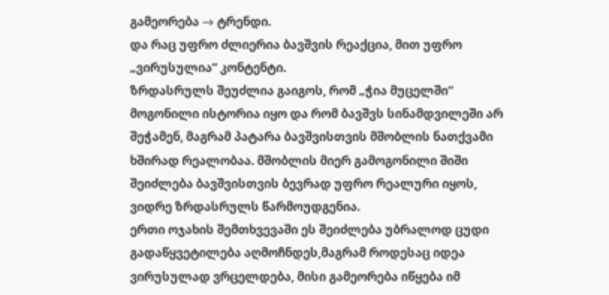გამეორება → ტრენდი.
და რაც უფრო ძლიერია ბავშვის რეაქცია, მით უფრო „ვირუსულია“ კონტენტი.
ზრდასრულს შეუძლია გაიგოს, რომ „ჭია მუცელში“ მოგონილი ისტორია იყო და რომ ბავშვს სინამდვილეში არ შეჭამენ, მაგრამ პატარა ბავშვისთვის მშობლის ნათქვამი ხშირად რეალობაა. მშობლის მიერ გამოგონილი შიში შეიძლება ბავშვისთვის ბევრად უფრო რეალური იყოს, ვიდრე ზრდასრულს წარმოუდგენია.
ერთი ოჯახის შემთხვევაში ეს შეიძლება უბრალოდ ცუდი გადაწყვეტილება აღმოჩნდეს,მაგრამ როდესაც იდეა ვირუსულად ვრცელდება, მისი გამეორება იწყება იმ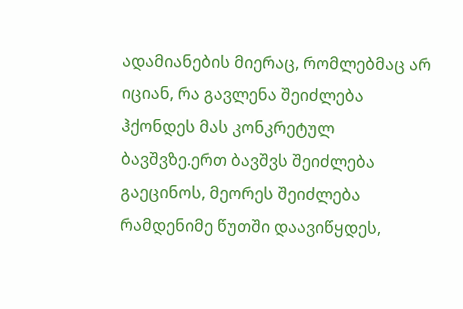ადამიანების მიერაც, რომლებმაც არ იციან, რა გავლენა შეიძლება ჰქონდეს მას კონკრეტულ ბავშვზე.ერთ ბავშვს შეიძლება გაეცინოს, მეორეს შეიძლება რამდენიმე წუთში დაავიწყდეს,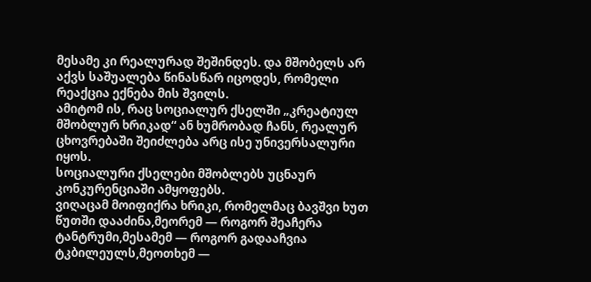მესამე კი რეალურად შეშინდეს. და მშობელს არ აქვს საშუალება წინასწარ იცოდეს, რომელი რეაქცია ექნება მის შვილს.
ამიტომ ის, რაც სოციალურ ქსელში „კრეატიულ მშობლურ ხრიკად“ ან ხუმრობად ჩანს, რეალურ ცხოვრებაში შეიძლება არც ისე უნივერსალური იყოს.
სოციალური ქსელები მშობლებს უცნაურ კონკურენციაში ამყოფებს.
ვიღაცამ მოიფიქრა ხრიკი, რომელმაც ბავშვი ხუთ წუთში დააძინა,მეორემ — როგორ შეაჩერა ტანტრუმი,მესამემ — როგორ გადააჩვია ტკბილეულს,მეოთხემ —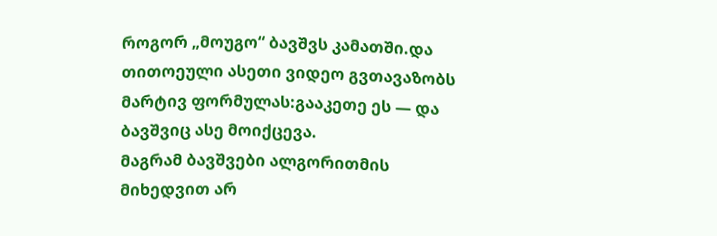როგორ „მოუგო“ ბავშვს კამათში.და თითოეული ასეთი ვიდეო გვთავაზობს მარტივ ფორმულას:გააკეთე ეს — და ბავშვიც ასე მოიქცევა.
მაგრამ ბავშვები ალგორითმის მიხედვით არ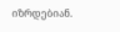იზრდებიან.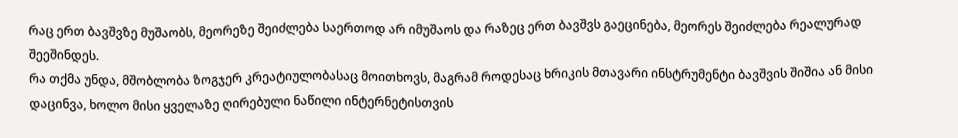რაც ერთ ბავშვზე მუშაობს, მეორეზე შეიძლება საერთოდ არ იმუშაოს და რაზეც ერთ ბავშვს გაეცინება, მეორეს შეიძლება რეალურად შეეშინდეს.
რა თქმა უნდა, მშობლობა ზოგჯერ კრეატიულობასაც მოითხოვს, მაგრამ როდესაც ხრიკის მთავარი ინსტრუმენტი ბავშვის შიშია ან მისი დაცინვა, ხოლო მისი ყველაზე ღირებული ნაწილი ინტერნეტისთვის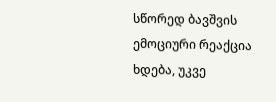სწორედ ბავშვის ემოციური რეაქცია ხდება, უკვე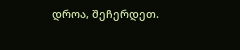დროა, შეჩერდეთ.